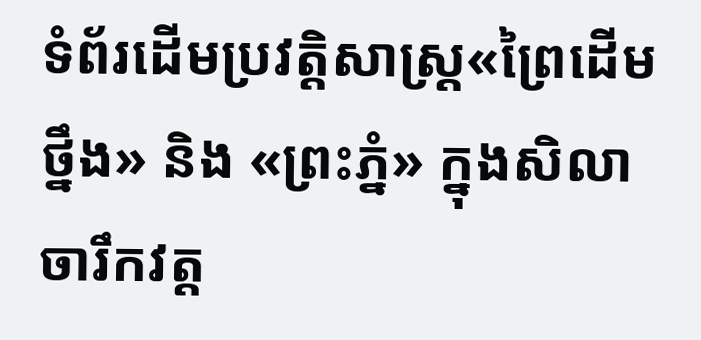ទំព័រដើមប្រវត្តិសាស្ត្រ«ព្រៃដើមថ្នឹង» និង «ព្រះភ្នំ» ក្នុងសិលាចារឹកវត្ត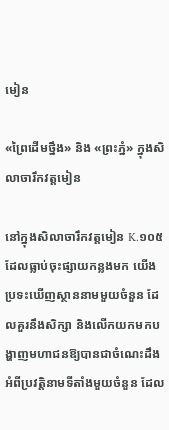មៀន

«ព្រៃដើមថ្នឹង» និង «ព្រះភ្នំ» ក្នុងសិលាចារឹកវត្តមៀន

នៅក្នុងសិលាចារឹកវត្តមៀន K.១០៥ ដែលធ្លាប់ចុះផ្សាយកន្លងមក យើងប្រទះឃើញស្ថាននាមមួយចំនួន ដែលគួរនឹងសិក្សា និងលើកយកមកបង្ហាញមហាជនឱ្យបានជាចំណេះដឹង អំពីប្រវត្តិនាមទីតាំងមួយចំនួន ដែល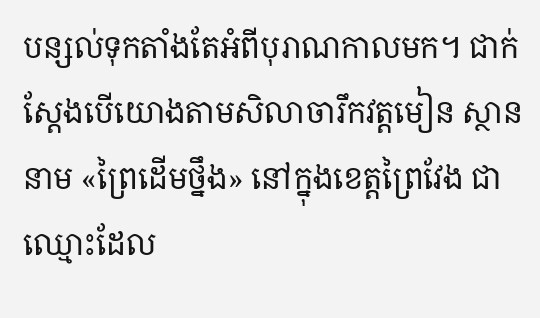បន្សល់ទុកតាំងតែអំពីបុរាណកាលមក។ ជាក់ស្ដែងបើយោងតាមសិលាចារឹកវត្តមៀន ស្ថាននាម «ព្រៃដើមថ្នឹង» នៅក្នុងខេត្តព្រៃវែង ជាឈ្មោះដែល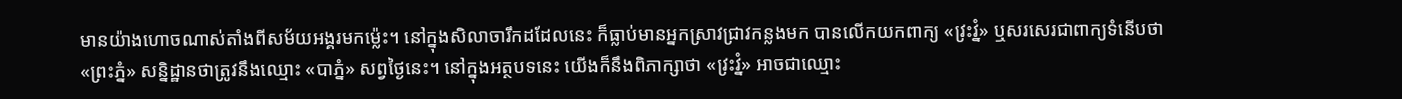មានយ៉ាងហោចណាស់តាំងពីសម័យអង្គរមកម្ល៉េះ។ នៅក្នុងសិលាចារឹកដដែលនេះ ក៏ធ្លាប់មានអ្នកស្រាវជ្រាវកន្លងមក បានលើកយកពាក្យ «វ្រះវ្នំ» ឬសរសេរជាពាក្យទំនើបថា «ព្រះភ្នំ» សន្និដ្ឋានថាត្រូវនឹងឈ្មោះ «បាភ្នំ» សព្វថ្ងៃនេះ។ នៅក្នុងអត្ថបទនេះ យើងក៏នឹងពិភាក្សាថា «វ្រះវ្នំ» អាចជាឈ្មោះ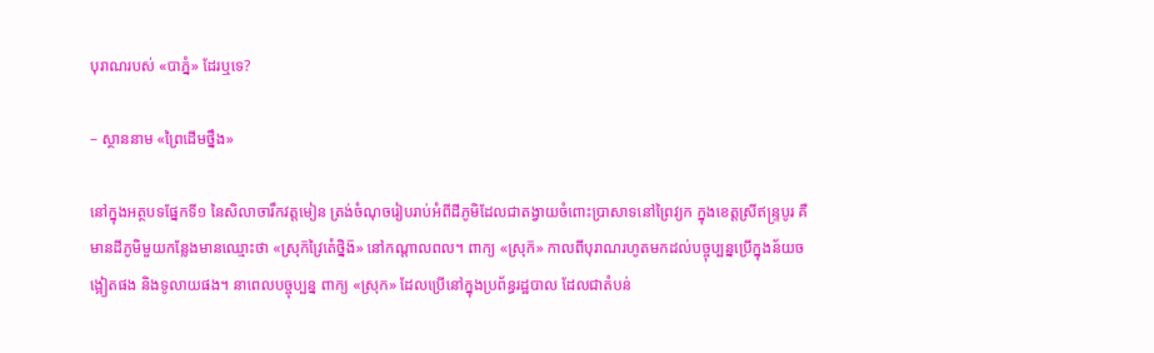បុរាណរបស់ «បាភ្នំ» ដែរឬទេ?

– ស្ថាននាម «ព្រៃដើមថ្នឹង»

នៅក្នុងអត្ថបទផ្នែកទី១ នៃសិលាចារឹកវត្តមៀន ត្រង់ចំណុចរៀបរាប់អំពីដីភូមិដែលជាតង្វាយចំពោះប្រាសាទនៅព្រៃវ្យក ក្នុងខេត្តស្រីឥន្ទ្របូរ គឺមានដីភូមិមួយកន្លែងមានឈ្មោះថា «ស្រុក៑វ្រៃតេំថ្និង៑» នៅកណ្ដាលពល។ ពាក្យ «ស្រុក៑» កាលពីបុរាណរហូតមកដល់បច្ចុប្បន្នប្រើក្នុងន័យចង្អៀតផង និងទូលាយផង។ នាពេលបច្ចុប្បន្ន ពាក្យ «ស្រុក» ដែលប្រើនៅក្នុងប្រព័ន្ធរដ្ឋបាល ដែលជាតំបន់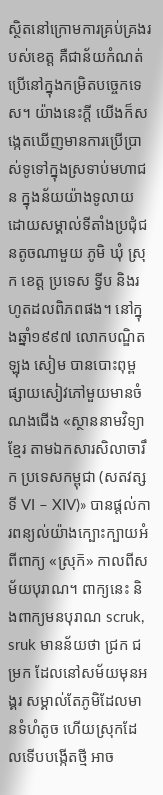ស្ថិតនៅក្រោមការគ្រប់គ្រងរបស់ខេត្ត គឺជាន័យកំណត់ប្រើនៅក្នុងកម្រិតបច្ចេកទេស។ យ៉ាងនេះក្ដី យើងក៏សង្កេតឃើញមានការប្រើប្រាស់ទូទៅក្នុងស្រទាប់មហាជន ក្នុងន័យយ៉ាងទូលាយ ដោយសម្គាល់ទីតាំងប្រជុំជនតូចណាមួយ ភូមិ ឃុំ ស្រុក ខេត្ត ប្រទេស ទ្វីប និងរហូតដលពិភពផង។ នៅក្នុងឆ្នាំ១៩៩៧ លោកបណ្ឌិត ឡុង សៀម បានបោះពុម្ពផ្សាយសៀវភៅមួយមានចំណងជើង «ស្ថាននាមវិទ្យាខ្មែរ តាមឯកសារសិលាចារឹក ប្រទេសកម្ពុជា (សតវត្សទី VI – XIV)» បានផ្ដល់ការពន្យល់យ៉ាងក្បោះក្បាយអំពីពាក្យ «ស្រុក៑» កាលពីសម័យបុរាណ។ ពាក្យនេះ និងពាក្យមនបុរាណ scruk, sruk មានន័យថា ជ្រក ជម្រក ដែលនៅសម័យមុនអង្គរ សម្គាល់តែភូមិដែលមានទំហំតូច ហើយស្រុកដែលទើបបង្កើតថ្មី អាច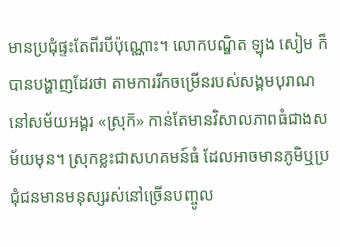មានប្រជុំផ្ទះតែពីរបីប៉ុណ្ណោះ។ លោកបណ្ឌិត ឡុង សៀម ក៏បានបង្ហាញដែរថា តាមការរីកចម្រើនរបស់សង្គមបុរាណ នៅសម័យអង្គរ «ស្រុក៑» កាន់តែមានវិសាលភាពធំជាងសម័យមុន។ ស្រុកខ្លះជាសហគមន៍ធំ ដែលអាចមានភូមិឬប្រជុំជនមានមនុស្សរស់នៅច្រើនបញ្ចូល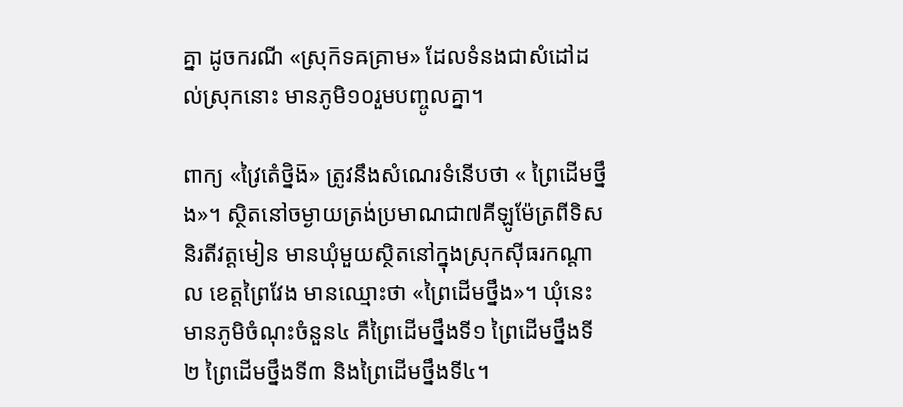គ្នា ដូចករណី «ស្រុក៑ទឝគ្រាម» ដែលទំនងជាសំដៅដល់ស្រុកនោះ មានភូមិ១០រួមបញ្ចូលគ្នា។

ពាក្យ «វ្រៃតេំថ្និង៑» ត្រូវនឹងសំណេរទំនើបថា « ព្រៃដើមថ្នឹង»។ ស្ថិតនៅចម្ងាយត្រង់ប្រមាណជា៧គីឡូម៉ែត្រពីទិសនិរតីវត្តមៀន មានឃុំមួយស្ថិតនៅក្នុងស្រុកស៊ីធរកណ្ដាល ខេត្តព្រៃវែង មានឈ្មោះថា «ព្រៃដើមថ្នឹង»។ ឃុំនេះមានភូមិចំណុះចំនួន៤ គឺព្រៃដើមថ្នឹងទី១ ព្រៃដើមថ្នឹងទី២ ព្រៃដើមថ្នឹងទី៣ និងព្រៃដើមថ្នឹងទី៤។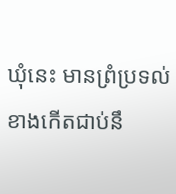ឃុំនេះ មានព្រំប្រទល់ខាងកើតជាប់នឹ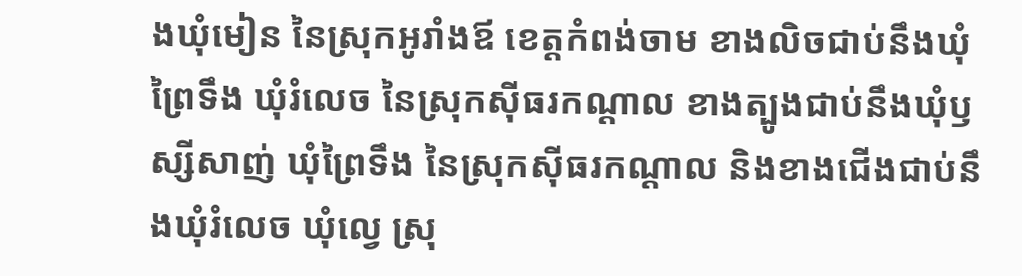ងឃុំមៀន នៃស្រុកអូរាំងឪ ខេត្តកំពង់ចាម ខាងលិចជាប់នឹងឃុំព្រៃទឹង ឃុំរំលេច នៃស្រុកស៊ីធរកណ្ដាល ខាងត្បូងជាប់នឹងឃុំឫស្សីសាញ់ ឃុំព្រៃទឹង នៃស្រុកស៊ីធរកណ្ដាល និងខាងជើងជាប់នឹងឃុំរំលេច ឃុំល្វេ ស្រុ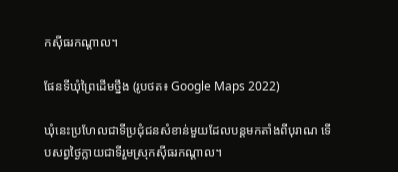កស៊ីធរកណ្ដាល។

ផែនទីឃុំព្រៃដើមថ្នឹង (រូបថត៖ Google Maps 2022)

ឃុំនេះប្រហែលជាទីប្រជុំជនសំខាន់មួយដែលបន្ដមកតាំងពីបុរាណ ទើបសព្វថ្ងៃក្លាយជាទីរួមស្រុកស៊ីធរកណ្ដាល។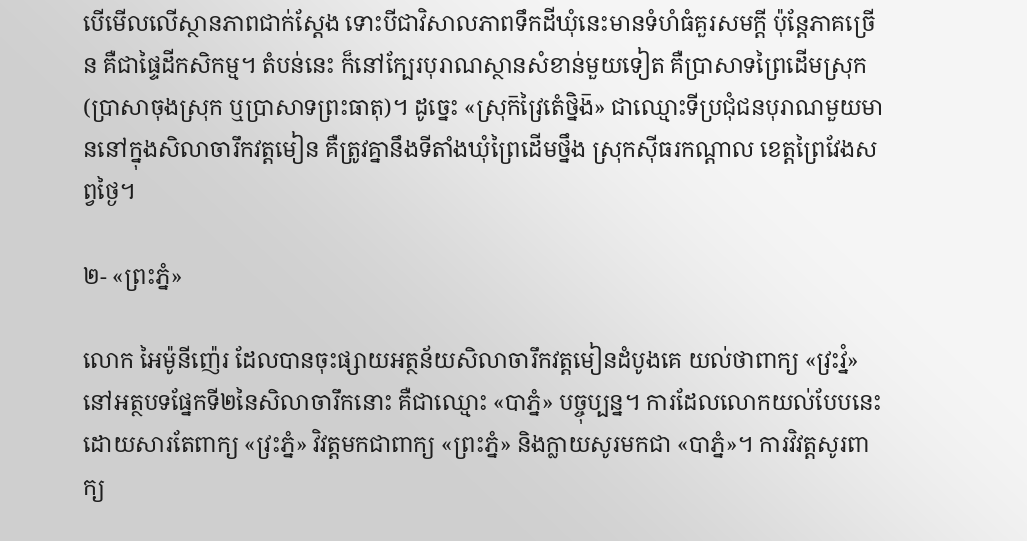បើមើលលើស្ថានភាពជាក់ស្ដែង ទោះបីជាវិសាលភាពទឹកដីឃុំនេះមានទំហំធំគួរសមក្ដី ប៉ុន្ដែភាគច្រើន គឺជាផ្ទៃដីកសិកម្ម។ តំបន់នេះ ក៏នៅក្បែរបុរាណស្ថានសំខាន់មួយទៀត គឺប្រាសាទព្រៃដើមស្រុក (ប្រាសាចុងស្រុក ឬប្រាសាទព្រះធាតុ)។ ដូច្នេះ «ស្រុក៑វ្រៃតេំថ្និង៑» ជាឈ្មោះទីប្រជុំជនបុរាណមួយមាននៅក្នុងសិលាចារឹកវត្តមៀន គឺត្រូវគ្នានឹងទីតាំងឃុំព្រៃដើមថ្នឹង ស្រុកស៊ីធរកណ្ដាល ខេត្តព្រៃវែងសព្វថ្ងៃ។

២- «ព្រះភ្នំ»

លោក អៃម៉ូនីញ៉េរ ដែលបានចុះផ្សាយអត្ថន័យសិលាចារឹកវត្តមៀនដំបូងគេ យល់ថាពាក្យ «វ្រះវ្នំ» នៅអត្ថបទផ្នែកទី២នៃសិលាចារឹកនោះ គឺជាឈ្មោះ «បាភ្នំ» បច្ចុប្បន្ន។ ការដែលលោកយល់បែបនេះ ដោយសារតែពាក្យ «វ្រះភ្នំ» វិវត្តមកជាពាក្យ «ព្រះភ្នំ» និងក្លាយសូរមកជា «បាភ្នំ»។ ការវិវត្តសូរពាក្យ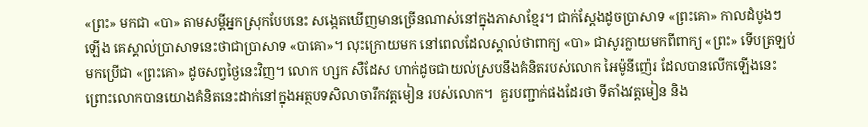«ព្រះ» មកជា «បា» តាមសម្ដីអ្នកស្រុកបែបនេះ សង្កេតឃើញមានច្រើនណាស់នៅក្នុងភាសាខ្មែរ។ ជាក់ស្ដែងដូចប្រាសាទ «ព្រះគោ» កាលដំបូងៗឡើង គេស្គាល់ប្រាសាទនេះថាជាប្រាសាទ «បាគោ»។ លុះក្រោយមក នៅពេលដែលស្គាល់ថាពាក្យ «បា» ជាសូរក្លាយមកពីពាក្យ «ព្រះ» ទើបត្រឡប់មកប្រើជា «ព្រះគោ» ដូចសព្វថ្ងៃនេះវិញ។ លោក ហ្សក សឺដែស ហាក់ដូចជាយល់ស្របនឹងគំនិតរបស់លោក អៃម៉ូនីញ៉េរ ដែលបានលើកឡើងនេះ ព្រោះលោកបានយោងគំនិតនេះដាក់នៅក្នុងអត្ថបទសិលាចារឹកវត្តមៀន របស់លោក។  គួរបញ្ជាក់ផងដែរថា ទីតាំងវត្តមៀន និង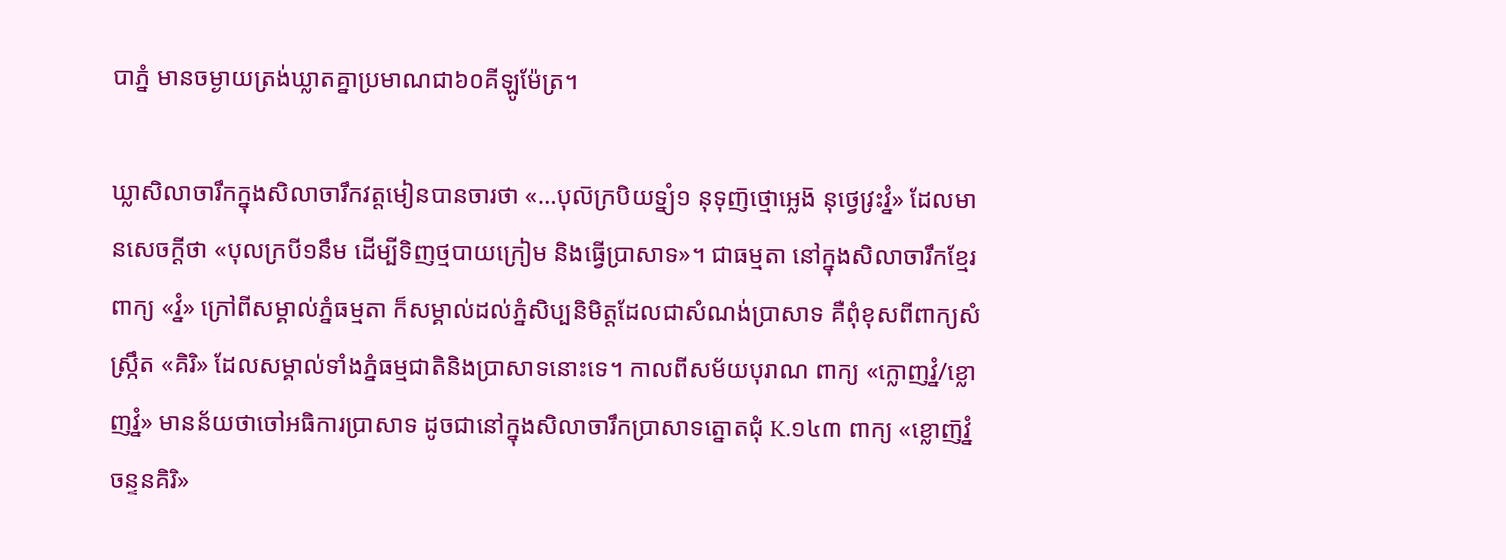បាភ្នំ មានចម្ងាយត្រង់ឃ្លាតគ្នាប្រមាណជា៦០គីឡូម៉ែត្រ។

ឃ្លាសិលាចារឹកក្នុងសិលាចារឹកវត្តមៀនបានចារថា «…បុល៑ក្របិយទ្ន្យំ១ នុទុញ៑ថ្មោអ្លេង៑ នុថ្វេវ្រះវ្នំ» ដែលមានសេចក្ដីថា «បុលក្របី១នឹម ដើម្បីទិញថ្មបាយក្រៀម និងធ្វើប្រាសាទ»។ ជាធម្មតា នៅក្នុងសិលាចារឹកខ្មែរ ពាក្យ «វ្នំ» ក្រៅពីសម្គាល់ភ្នំធម្មតា ក៏សម្គាល់ដល់ភ្នំសិប្បនិមិត្តដែលជាសំណង់ប្រាសាទ គឺពុំខុសពីពាក្យសំស្ក្រឹត «គិរិ» ដែលសម្គាល់ទាំងភ្នំធម្មជាតិនិងប្រាសាទនោះទេ។ កាលពីសម័យបុរាណ ពាក្យ «ក្លោញវ្នំ/ខ្លោញវ្នំ» មានន័យថាចៅអធិការប្រាសាទ ដូចជានៅក្នុងសិលាចារឹកប្រាសាទត្នោតជុំ K.១៤៣ ពាក្យ «ខ្លោញ៑វ្នំចន្ទនគិរិ»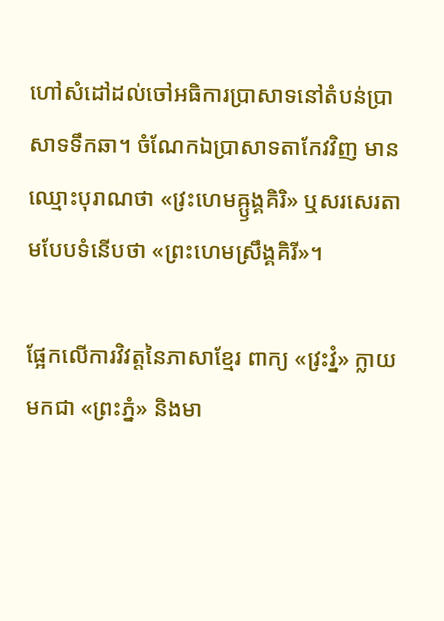ហៅសំដៅដល់ចៅអធិការប្រាសាទនៅតំបន់ប្រាសាទទឹកឆា។ ចំណែកឯប្រាសាទតាកែវវិញ មានឈ្មោះបុរាណថា «វ្រះហេមឝ្ឫង្គគិរិ» ឬសរសេរតាមបែបទំនើបថា «ព្រះហេមស្រឹង្គគិរី»។

ផ្អែកលើការវិវត្តនៃភាសាខ្មែរ ពាក្យ «វ្រះវ្នំ» ក្លាយមកជា «ព្រះភ្នំ» និងមា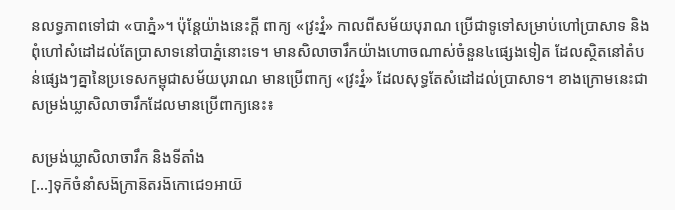នលទ្ធភាពទៅជា «បាភ្នំ»។ ប៉ុន្ដែយ៉ាងនេះក្ដី ពាក្យ «វ្រះវ្នំ» កាលពីសម័យបុរាណ ប្រើជាទូទៅសម្រាប់ហៅប្រាសាទ និងពុំហៅសំដៅដល់តែប្រាសាទនៅបាភ្នំនោះទេ។ មានសិលាចារឹកយ៉ាងហោចណាស់ចំនួន៤ផ្សេងទៀត ដែលស្ថិតនៅតំបន់ផ្សេងៗគ្នានៃប្រទេសកម្ពុជាសម័យបុរាណ មានប្រើពាក្យ «វ្រះវ្នំ» ដែលសុទ្ធតែសំដៅដល់ប្រាសាទ។ ខាងក្រោមនេះជាសម្រង់ឃ្លាសិលាចារឹកដែលមានប្រើពាក្យនេះ៖

សម្រង់ឃ្លាសិលាចារឹក និងទីតាំង
[…]ទុក៑ចំនាំសង៑ក្រាន៑តរង៑កោជេ១អាយ៑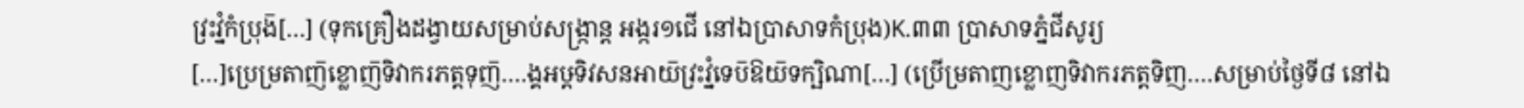វ្រះវ្នំកំប្រុង៑[…] (ទុកគ្រឿងដង្វាយសម្រាប់សង្ក្រាន្ត អង្ករ១ជើ នៅឯប្រាសាទកំប្រុង)K.៣៣ ប្រាសាទភ្នំជីសូរ្យ
[…]ប្រេម្រតាញ៑ខ្លោញ៑ទិវាករភត្តទុញ៑….ង្គអឞ្ដទិវសនអាយ៑វ្រះវ្នំទេប៑ឱយ៑ទក្ឞិណា[…] (ប្រើម្រតាញខ្លោញទិវាករភត្តទិញ….សម្រាប់ថ្ងៃទី៨ នៅឯ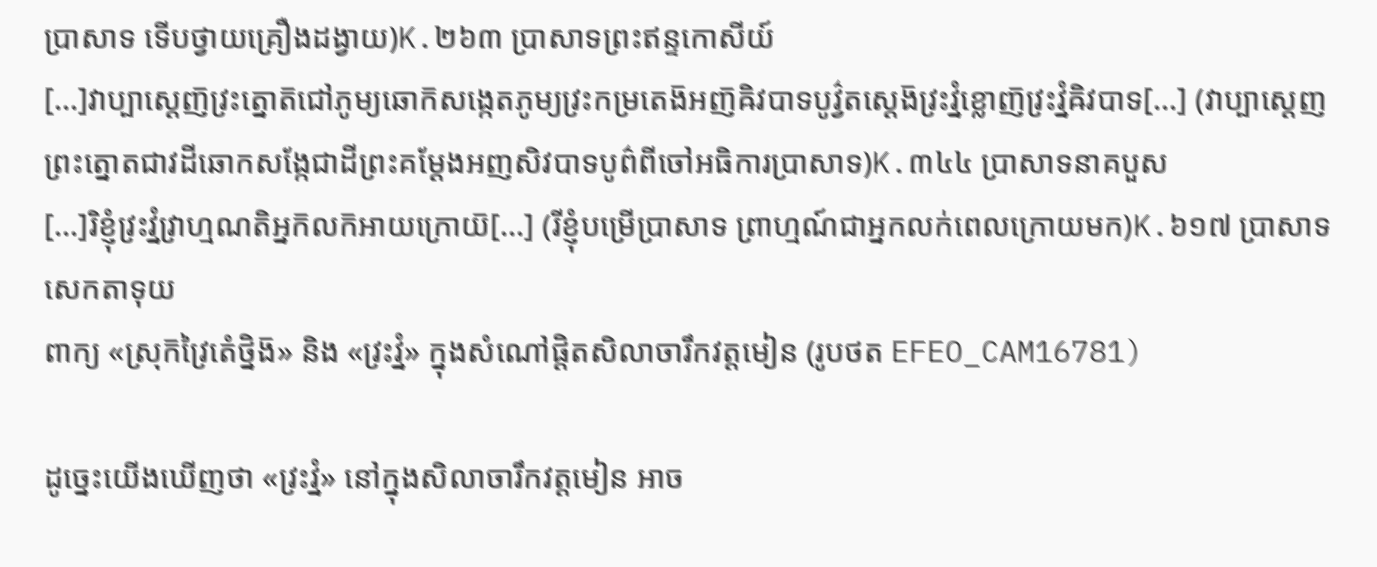ប្រាសាទ ទើបថ្វាយគ្រឿងដង្វាយ)K.២៦៣ ប្រាសាទព្រះឥន្ទកោសីយ៍
[…]វាប្បាស្ដេញ៑វ្រះត្នោត៑ជៅភូម្យឆោក៑សង្កេតភូម្យវ្រះកម្រតេង៑អញ៑ឝិវបាទបូវ៌្វតស្ដេង៑វ្រះវ្នំខ្លោញ៑វ្រះវ្នំឝិវបាទ[…] (វាប្បាស្ដេញព្រះត្នោតជាវដីឆោកសង្កែជាដីព្រះគម្ដែងអញសិវបាទបូព៌ពីចៅអធិការប្រាសាទ)K.៣៤៤ ប្រាសាទនាគបួស
[…]រិខ្ញុំវ្រះវ្នំវ្រាហ្មណតិអ្នក៑លក៑អាយក្រោយ៑[…] (រីខ្ញុំបម្រើប្រាសាទ ព្រាហ្មណ៍ជាអ្នកលក់ពេលក្រោយមក)K.៦១៧ ប្រាសាទសេកតាទុយ
ពាក្យ «ស្រុក៑វ្រៃតេំថ្និង៑» និង «វ្រះវ្នំ» ក្នុងសំណៅផ្ដិតសិលាចារឹកវត្តមៀន (រូបថត EFEO_CAM16781)

ដូច្នេះយើងឃើញថា «វ្រះវ្នំ» នៅក្នុងសិលាចារឹកវត្តមៀន អាច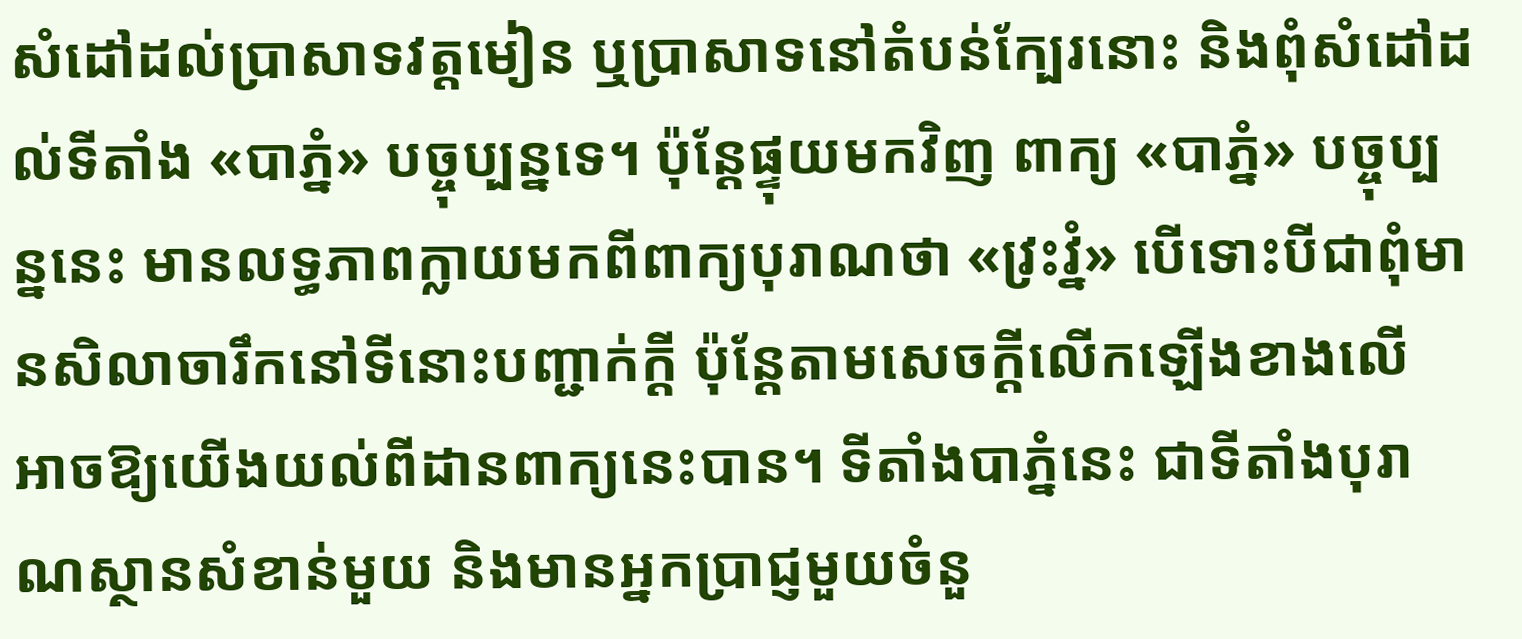សំដៅដល់ប្រាសាទវត្តមៀន ឬប្រាសាទនៅតំបន់ក្បែរនោះ និងពុំសំដៅដល់ទីតាំង «បាភ្នំ» បច្ចុប្បន្នទេ។ ប៉ុន្ដែផ្ទុយមកវិញ ពាក្យ «បាភ្នំ» បច្ចុប្បន្ននេះ មានលទ្ធភាពក្លាយមកពីពាក្យបុរាណថា «វ្រះវ្នំ» បើទោះបីជាពុំមានសិលាចារឹកនៅទីនោះបញ្ជាក់ក្ដី ប៉ុន្ដែតាមសេចក្ដីលើកឡើងខាងលើ អាចឱ្យយើងយល់ពីដានពាក្យនេះបាន។ ទីតាំងបាភ្នំនេះ ជាទីតាំងបុរាណស្ថានសំខាន់មួយ និងមានអ្នកប្រាជ្ញមួយចំនួ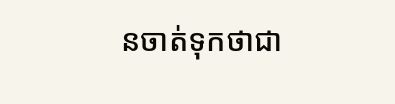នចាត់ទុកថាជា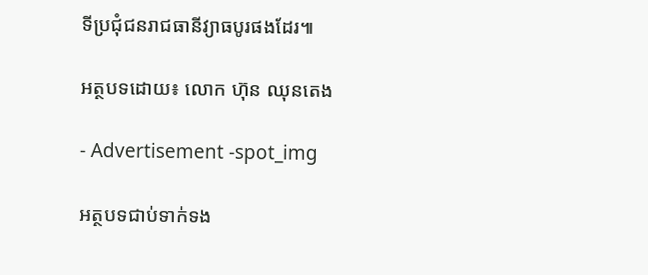ទីប្រជុំជនរាជធានីវ្យាធបូរផងដែរ៕

អត្ថបទដោយ៖ លោក ហ៊ុន ឈុនតេង

- Advertisement -spot_img

អត្ថបទជាប់ទាក់ទង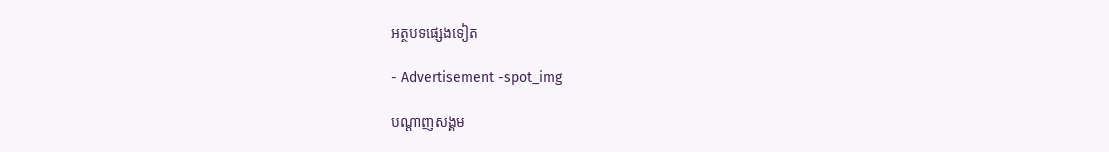អត្ថបទផ្សេងទៀត

- Advertisement -spot_img

បណ្ដាញសង្គម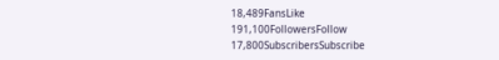18,489FansLike
191,100FollowersFollow
17,800SubscribersSubscribe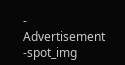- Advertisement -spot_img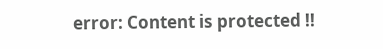error: Content is protected !!